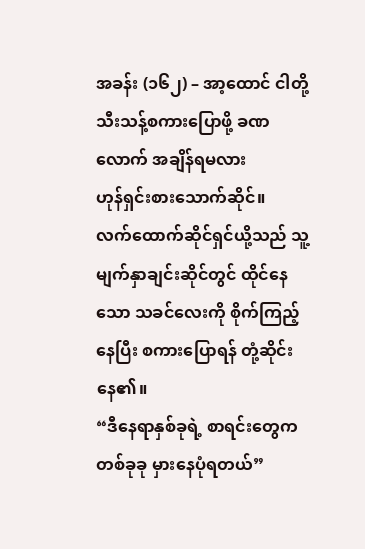အခန်း (၁၆၂) – အာ့ထောင် ငါတို့ သီးသန့်စကားပြောဖို့ ခဏလောက် အချိန်ရမလား
ဟုန်ရှင်းစားသောက်ဆိုင်။
လက်ထောက်ဆိုင်ရှင်ယို့သည် သူ့မျက်နှာချင်းဆိုင်တွင် ထိုင်နေသော သခင်လေးကို စိုက်ကြည့်နေပြီး စကားပြောရန် တုံ့ဆိုင်းနေ၏။
“ဒီနေရာနှစ်ခုရဲ့ စာရင်းတွေက တစ်ခုခု မှားနေပုံရတယ်”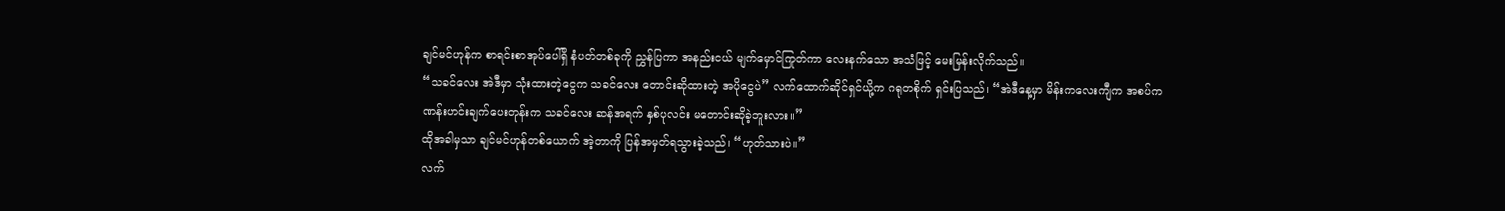ချင်မင်ဟုန်က စာရင်းစာအုပ်ပေါ်ရှိ နံပတ်တစ်ခုကို ညွှန်ပြကာ အနည်းငယ် မျက်မှောင်ကြုတ်ကာ လေးနက်သော အသံဖြင့် မေးမြန်းလိုက်သည်။
“သခင်လေး အဲဒီမှာ သုံးထားတဲ့ငွေက သခင်လေး တောင်းဆိုထားတဲ့ အပိုငွေပဲ” လက်ထောက်ဆိုင်ရှင်ယို့က ဂရုတစိုက် ရှင်းပြသည်၊ “အဲဒီနေ့မှာ မိန်းကလေးကျီက အစပ်ကဏန်းဟင်းချက်ပေးတုန်းက သခင်လေး ဆန်အရက် နှစ်ပုလင်း မတောင်းဆိုခဲ့ဘူးလား။”
ထိုအခါမှသာ ချင်မင်ဟုန်တစ်ယောက် အဲ့တာကို ပြန်အမှတ်ရသွားခဲ့သည်၊ “ဟုတ်သားပဲ။”
လက်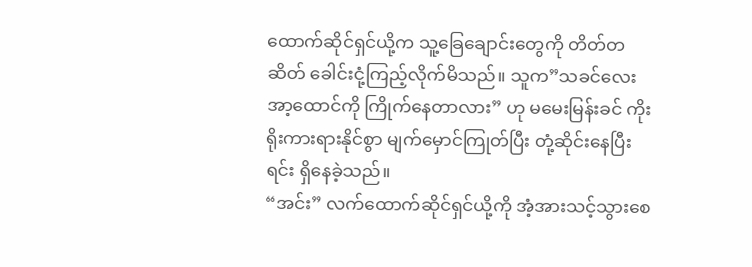ထောက်ဆိုင်ရှင်ယို့က သူ့ခြေချောင်းတွေကို တိတ်တဆိတ် ခေါင်းငုံ့ကြည့်လိုက်မိသည်။ သူက”သခင်လေး အာ့ထောင်ကို ကြိုက်နေတာလား” ဟု မမေးမြန်းခင် ကိုးရိုးကားရားနိုင်စွာ မျက်မှောင်ကြုတ်ပြီး တုံ့ဆိုင်းနေပြီးရင်း ရှိနေခဲ့သည်။
“အင်း” လက်ထောက်ဆိုင်ရှင်ယို့ကို အံ့အားသင့်သွားစေ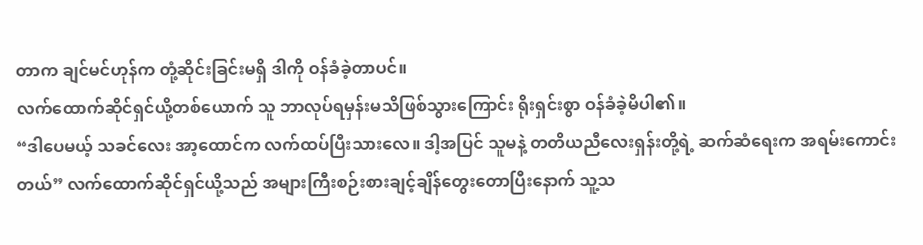တာက ချင်မင်ဟုန်က တုံ့ဆိုင်းခြင်းမရှိ ဒါကို ဝန်ခံခဲ့တာပင်။
လက်ထောက်ဆိုင်ရှင်ယို့တစ်ယောက် သူ ဘာလုပ်ရမှန်းမသိဖြစ်သွားကြောင်း ရိုးရှင်းစွာ ဝန်ခံခဲ့မိပါ၏။
“ဒါပေမယ့် သခင်လေး အာ့ထောင်က လက်ထပ်ပြီးသားလေ။ ဒါ့အပြင် သူမနဲ့ တတိယညီလေးရှန်းတို့ရဲ့ ဆက်ဆံရေးက အရမ်းကောင်းတယ်” လက်ထောက်ဆိုင်ရှင်ယို့သည် အများကြီးစဉ်းစားချင့်ချိန်တွေးတောပြီးနောက် သူ့သ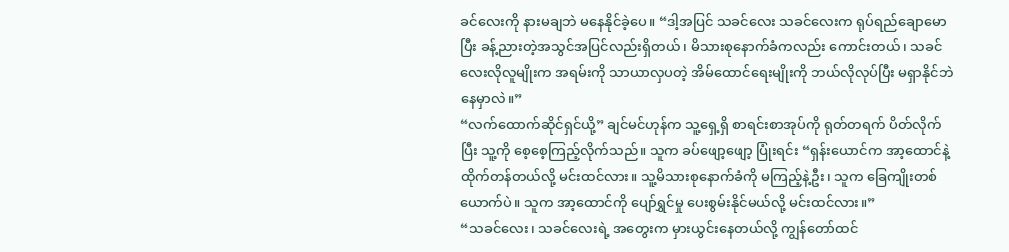ခင်လေးကို နားမချဘဲ မနေနိုင်ခဲ့ပေ။ “ဒါ့အပြင် သခင်လေး သခင်လေးက ရုပ်ရည်ချောမောပြီး ခန့်ညားတဲ့အသွင်အပြင်လည်းရှိတယ်၊ မိသားစုနောက်ခံကလည်း ကောင်းတယ်၊ သခင်လေးလိုလူမျိုးက အရမ်းကို သာယာလှပတဲ့ အိမ်ထောင်ရေးမျိုးကို ဘယ်လိုလုပ်ပြီး မရှာနိုင်ဘဲ နေမှာလဲ။”
“လက်ထောက်ဆိုင်ရှင်ယို့” ချင်မင်ဟုန်က သူ့ရှေ့ရှိ စာရင်းစာအုပ်ကို ရုတ်တရက် ပိတ်လိုက်ပြီး သူ့ကို စေ့စေ့ကြည့်လိုက်သည်။ သူက ခပ်ဖျော့ဖျော့ ပြုံးရင်း “ရှန်းယောင်က အာ့ထောင်နဲ့ ထိုက်တန်တယ်လို့ မင်းထင်လား။ သူ့မိသားစုနောက်ခံကို မကြည့်နဲ့ဦး၊ သူက ခြေကျိုးတစ်ယောက်ပဲ။ သူက အာ့ထောင်ကို ပျော်ရွှင်မှု ပေးစွမ်းနိုင်မယ်လို့ မင်းထင်လား။”
“သခင်လေး၊ သခင်လေးရဲ့ အတွေးက မှားယွင်းနေတယ်လို့ ကျွန်တော်ထင်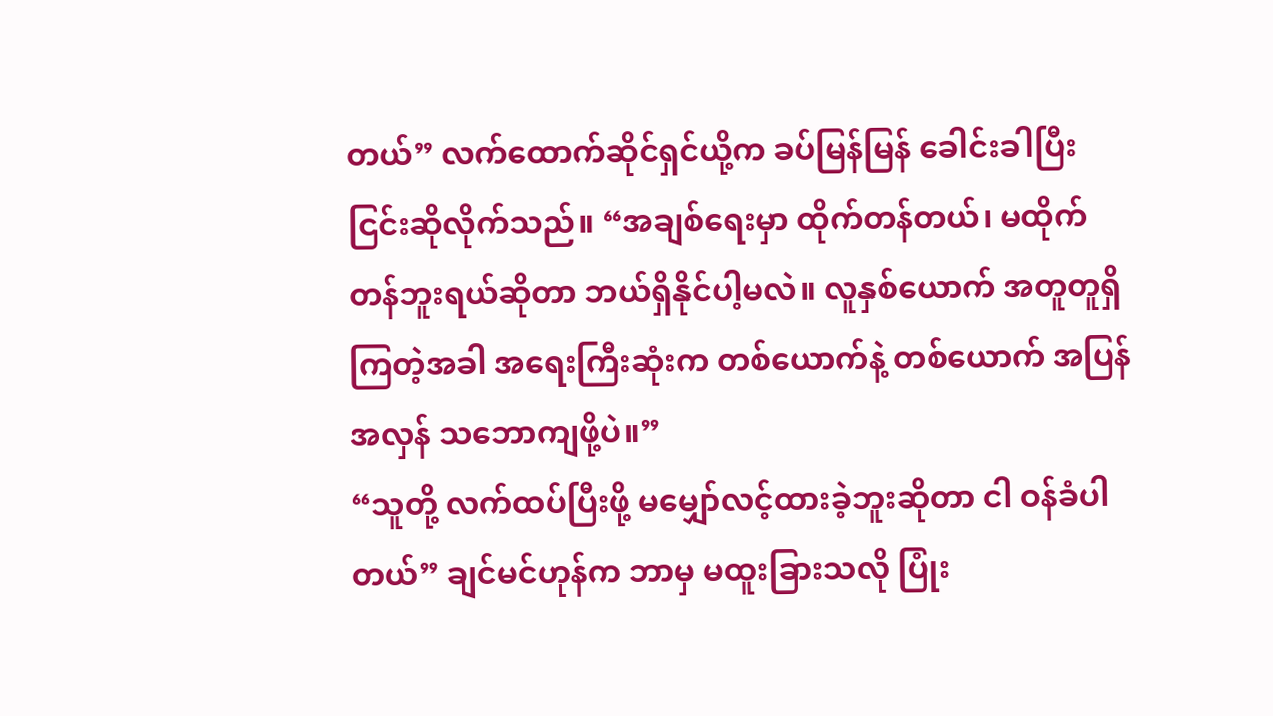တယ်” လက်ထောက်ဆိုင်ရှင်ယို့က ခပ်မြန်မြန် ခေါင်းခါပြီး ငြင်းဆိုလိုက်သည်။ “အချစ်ရေးမှာ ထိုက်တန်တယ်၊ မထိုက်တန်ဘူးရယ်ဆိုတာ ဘယ်ရှိနိုင်ပါ့မလဲ။ လူနှစ်ယောက် အတူတူရှိကြတဲ့အခါ အရေးကြီးဆုံးက တစ်ယောက်နဲ့ တစ်ယောက် အပြန်အလှန် သဘောကျဖို့ပဲ။”
“သူတို့ လက်ထပ်ပြီးဖို့ မမျှော်လင့်ထားခဲ့ဘူးဆိုတာ ငါ ဝန်ခံပါတယ်” ချင်မင်ဟုန်က ဘာမှ မထူးခြားသလို ပြုံး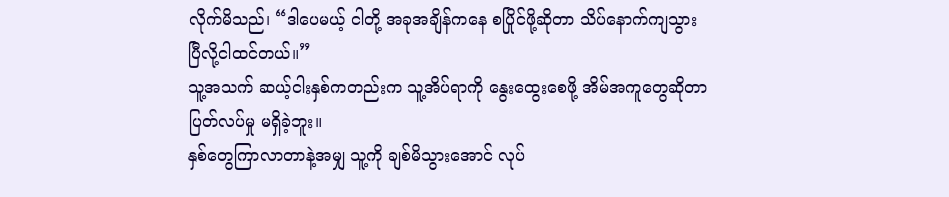လိုက်မိသည်၊ “ဒါပေမယ့် ငါတို့ အခုအချိန်ကနေ စပြိုင်ဖို့ဆိုတာ သိပ်နောက်ကျသွားပြီလို့ငါထင်တယ်။”
သူ့အသက် ဆယ့်ငါးနှစ်ကတည်းက သူ့အိပ်ရာကို နွေးထွေးစေဖို့ အိမ်အကူတွေဆိုတာ ပြတ်လပ်မှု မရှိခဲ့ဘူး။
နှစ်တွေကြာလာတာနဲ့အမျှ သူ့ကို ချစ်မိသွားအောင် လုပ်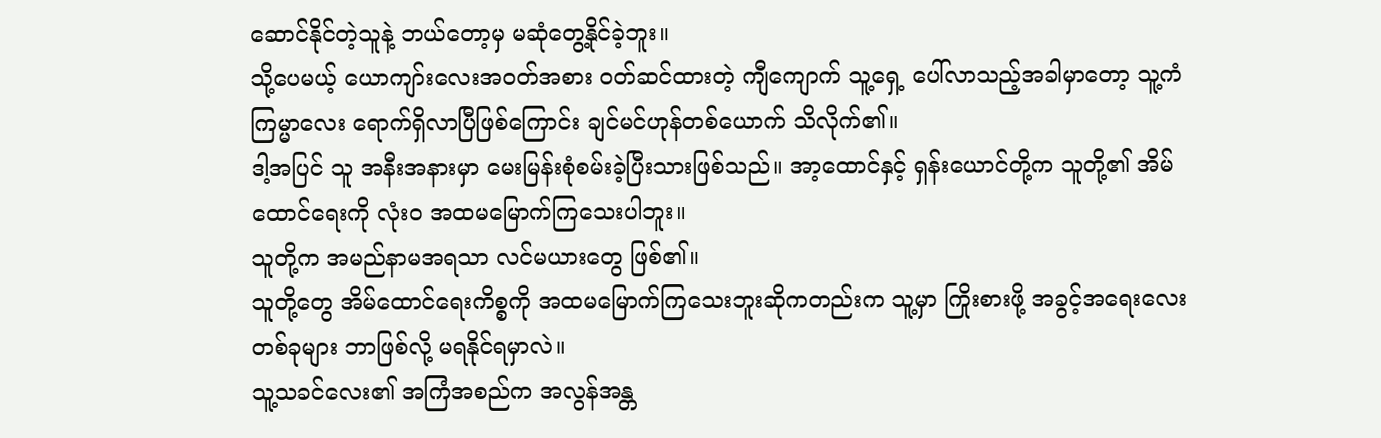ဆောင်နိုင်တဲ့သူနဲ့ ဘယ်တော့မှ မဆုံတွေ့နိုင်ခဲ့ဘူး။
သို့ပေမယ့် ယောကျာ်းလေးအဝတ်အစား ဝတ်ဆင်ထားတဲ့ ကျီကျောက် သူ့ရှေ့ ပေါ်လာသည့်အခါမှာတော့ သူ့ကံကြမ္မာလေး ရောက်ရှိလာပြီဖြစ်ကြောင်း ချင်မင်ဟုန်တစ်ယောက် သိလိုက်၏။
ဒါ့အပြင် သူ အနီးအနားမှာ မေးမြန်းစုံစမ်းခဲ့ပြီးသားဖြစ်သည်။ အာ့ထောင်နှင့် ရှန်းယောင်တို့က သူတို့၏ အိမ်ထောင်ရေးကို လုံးဝ အထမမြောက်ကြသေးပါဘူး။
သူတို့က အမည်နာမအရသာ လင်မယားတွေ ဖြစ်၏။
သူတို့တွေ အိမ်ထောင်ရေးကိစ္စကို အထမမြောက်ကြသေးဘူးဆိုကတည်းက သူ့မှာ ကြိုးစားဖို့ အခွင့်အရေးလေး တစ်ခုများ ဘာဖြစ်လို့ မရနိုင်ရမှာလဲ။
သူ့သခင်လေး၏ အကြံအစည်က အလွန်အန္တ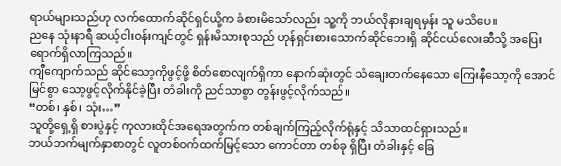ရာယ်များသည်ဟု လက်ထောက်ဆိုင်ရှင်ယို့က ခံစားမိသော်လည်း သူ့ကို ဘယ်လိုနားချရမှန်း သူ မသိပေ။
ညနေ သုံးနာရီ ဆယ့်ငါးဝန်းကျင်တွင် ရှန်းမိသားစုသည် ဟုန်ရှင်းစားသောက်ဆိုင်ဘေးရှိ ဆိုင်ငယ်လေးဆီသို့ အပြေးရောက်ရှိလာကြသည်။
ကျီကျောက်သည် ဆိုင်သော့ကိုဖွင့်ဖို့ စိတ်စောလျက်ရှိကာ နောက်ဆုံးတွင် သံချေးတက်နေသော ကြေးနီသော့ကို အောင်မြင်စွာ သော့ဖွင့်လိုက်နိုင်ခဲ့ပြီး တံခါးကို ညင်သာစွာ တွန်းဖွင့်လိုက်သည်။
“တစ်၊ နှစ်၊ သုံး…”
သူတို့ရှေ့ရှိ စားပွဲနှင့် ကုလားထိုင်အရေအတွက်က တစ်ချက်ကြည့်လိုက်ရုံနှင့် သိသာထင်ရှားသည်။
ဘယ်ဘက်မျက်နှာစာတွင် လူတစ်ဝက်ထက်မြင့်သော ကောင်တာ တစ်ခု ရှိပြီး တံခါးနှင့် ခြေ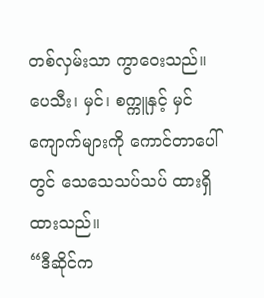တစ်လှမ်းသာ ကွာဝေးသည်။
ပေသီး၊ မှင်၊ စက္ကူနှင့် မှင်ကျောက်များကို ကောင်တာပေါ်တွင် သေသေသပ်သပ် ထားရှိထားသည်။
“ဒီဆိုင်က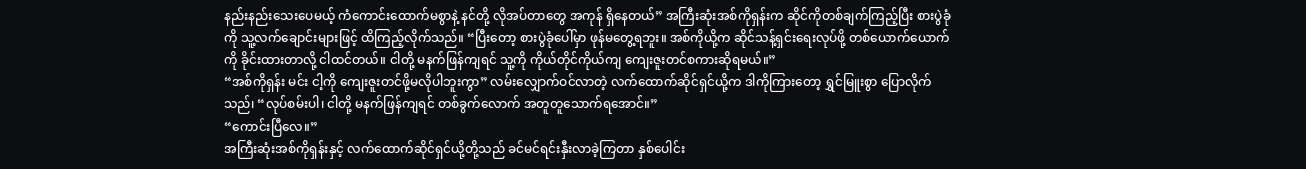နည်းနည်းသေးပေမယ့် ကံကောင်းထောက်မစွာနဲ့ နင်တို့ လိုအပ်တာတွေ အကုန် ရှိနေတယ်” အကြီးဆုံးအစ်ကိုရှန်းက ဆိုင်ကိုတစ်ချက်ကြည့်ပြီး စားပွဲခုံကို သူ့လက်ချောင်းများဖြင့် ထိကြည့်လိုက်သည်။ “ပြီးတော့ စားပွဲခုံပေါ်မှာ ဖုန်မတွေ့ရဘူး။ အစ်ကိုယို့က ဆိုင်သန့်ရှင်းရေးလုပ်ဖို့ တစ်ယောက်ယောက်ကို ခိုင်းထားတာလို့ ငါထင်တယ်။ ငါတို့ မနက်ဖြန်ကျရင် သူ့ကို ကိုယ်တိုင်ကိုယ်ကျ ကျေးဇူးတင်စကားဆိုရမယ်။”
“အစ်ကိုရှန်း မင်း ငါ့ကို ကျေးဇူးတင်ဖို့မလိုပါဘူးကွာ” လမ်းလျှောက်ဝင်လာတဲ့ လက်ထောက်ဆိုင်ရှင်ယို့က ဒါကိုကြားတော့ ရွှင်မြူးစွာ ပြောလိုက်သည်၊ “လုပ်စမ်းပါ၊ ငါတို့ မနက်ဖြန်ကျရင် တစ်ခွက်လောက် အတူတူသောက်ရအောင်။”
“ကောင်းပြီလေ။”
အကြီးဆုံးအစ်ကိုရှန်းနှင့် လက်ထောက်ဆိုင်ရှင်ယို့တို့သည် ခင်မင်ရင်းနှီးလာခဲ့ကြတာ နှစ်ပေါင်း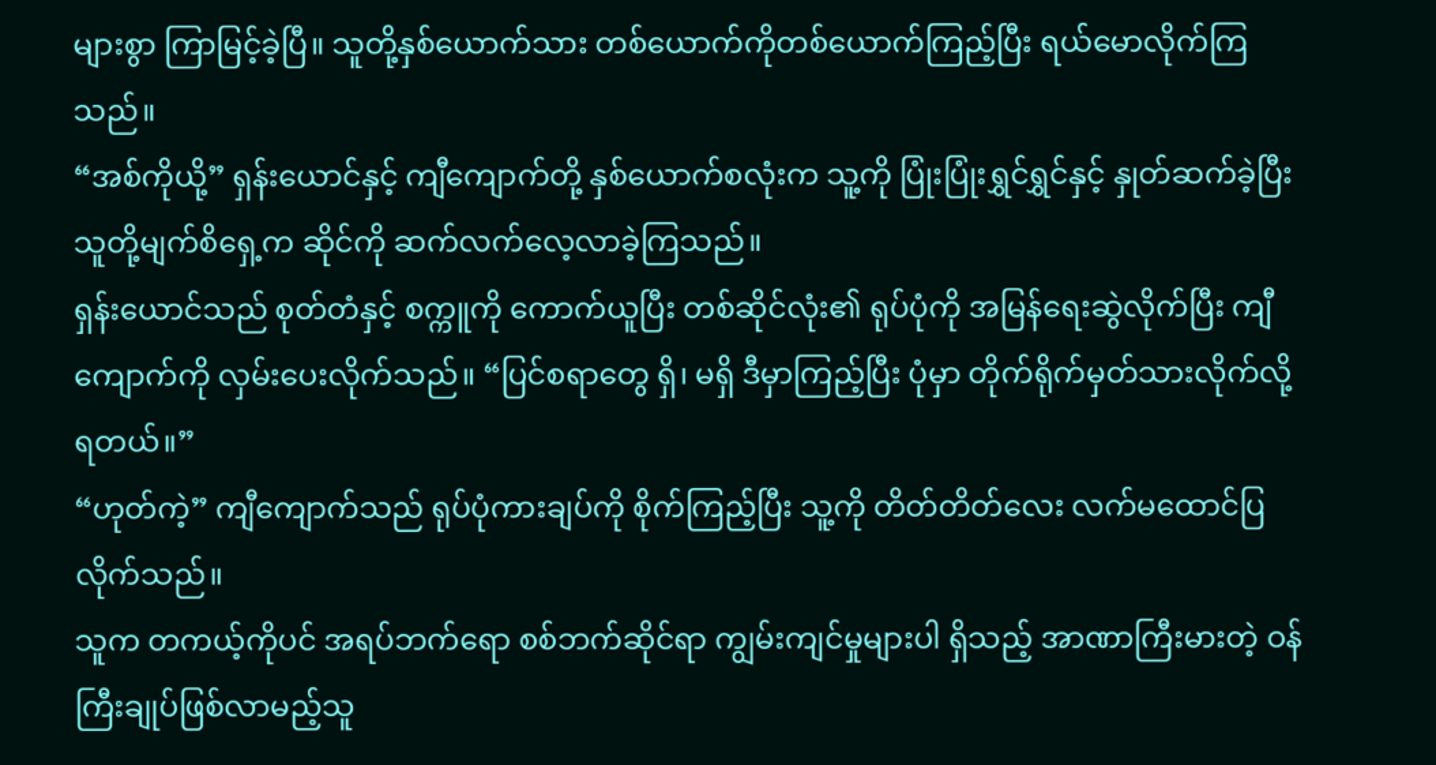များစွာ ကြာမြင့်ခဲ့ပြီ။ သူတို့နှစ်ယောက်သား တစ်ယောက်ကိုတစ်ယောက်ကြည့်ပြီး ရယ်မောလိုက်ကြသည်။
“အစ်ကိုယို့” ရှန်းယောင်နှင့် ကျီကျောက်တို့ နှစ်ယောက်စလုံးက သူ့ကို ပြုံးပြုံးရွှင်ရွှင်နှင့် နှုတ်ဆက်ခဲ့ပြီး သူတို့မျက်စိရှေ့က ဆိုင်ကို ဆက်လက်လေ့လာခဲ့ကြသည်။
ရှန်းယောင်သည် စုတ်တံနှင့် စက္ကူကို ကောက်ယူပြီး တစ်ဆိုင်လုံး၏ ရုပ်ပုံကို အမြန်ရေးဆွဲလိုက်ပြီး ကျီကျောက်ကို လှမ်းပေးလိုက်သည်။ “ပြင်စရာတွေ ရှိ၊ မရှိ ဒီမှာကြည့်ပြီး ပုံမှာ တိုက်ရိုက်မှတ်သားလိုက်လို့ရတယ်။”
“ဟုတ်ကဲ့” ကျီကျောက်သည် ရုပ်ပုံကားချပ်ကို စိုက်ကြည့်ပြီး သူ့ကို တိတ်တိတ်လေး လက်မထောင်ပြလိုက်သည်။
သူက တကယ့်ကိုပင် အရပ်ဘက်ရော စစ်ဘက်ဆိုင်ရာ ကျွမ်းကျင်မှုများပါ ရှိသည့် အာဏာကြီးမားတဲ့ ဝန်ကြီးချုပ်ဖြစ်လာမည့်သူ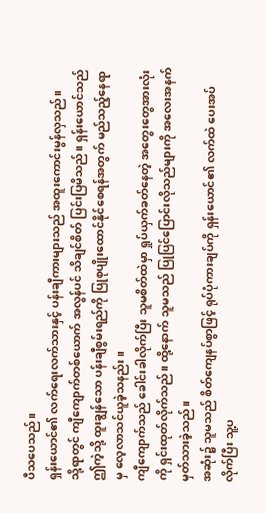ပီသပေသည်။
ရှန်းယောင်၏ လက်ရေးလက်သားနှင့် ပန်းချီကားများသည် အထူးကောင်းမွန်လှသည်။
သို့ရာတွင် ကျီကျောက်တစ်ယောက် အလွန်ပင် သိချင်စိတ် ပြင်းပြမိသည်။ ရှန်းယောင်သည် ဤကဲ့သို့ ထူးချွန်သော ပန်းချီစွမ်းရည်ကို ပြုစုပျိုးထောင်နိုင်စေရန်အတွက် မည်သည့်နေရာမှ လေ့လာသင်ယူခဲ့သနည်း။
ကျီကျောက်သည် ခေါင်းခါလိုက်ပြီး သူမစိတ်ထဲမှာ ရှုပ်ယှက်ခတ်နေတဲ့ အတွေးတွေအားလုံးကို ရှင်းထုတ်လိုက်သည်။ ထို့နောက် သူမသည် ပြုပြင်ပြောင်းလိုသည်များကို အလေးအနက် မှတ်သားခဲ့သည်။
အဆုံး၌ သူမသည် စိတ်ကျေနပ်စွာဖြင့် ရုပ်ပုံကားချပ်ကို ရှန်းယောင်၏ လက်ထဲ ပေးအပ်လိုက်ပြီး သူ့ပ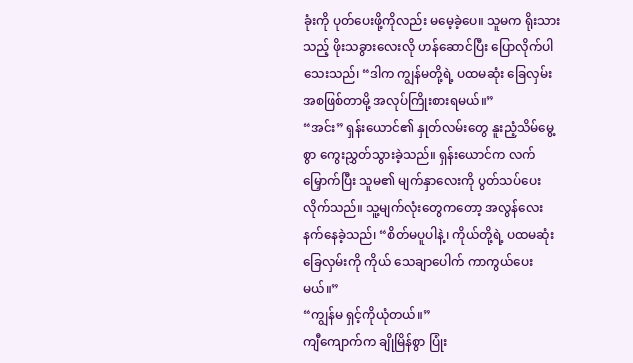ခုံးကို ပုတ်ပေးဖို့ကိုလည်း မမေ့ခဲ့ပေ။ သူမက ရိုးသားသည့် ဖိုးသခွားလေးလို ဟန်ဆောင်ပြီး ပြောလိုက်ပါသေးသည်၊ “ဒါက ကျွန်မတို့ရဲ့ ပထမဆုံး ခြေလှမ်းအစဖြစ်တာမို့ အလုပ်ကြိုးစားရမယ်။”
“အင်း” ရှန်းယောင်၏ နှုတ်လမ်းတွေ နူးညံ့သိမ်မွေ့စွာ ကွေးညွှတ်သွားခဲ့သည်။ ရှန်းယောင်က လက်မြှောက်ပြီး သူမ၏ မျက်နှာလေးကို ပွတ်သပ်ပေးလိုက်သည်။ သူ့မျက်လုံးတွေကတော့ အလွန်လေးနက်နေခဲ့သည်၊ “စိတ်မပူပါနဲ့၊ ကိုယ်တို့ရဲ့ ပထမဆုံး ခြေလှမ်းကို ကိုယ် သေချာပေါက် ကာကွယ်ပေးမယ်။”
“ကျွန်မ ရှင့်ကိုယုံတယ်။”
ကျီကျောက်က ချိုမြိန်စွာ ပြုံး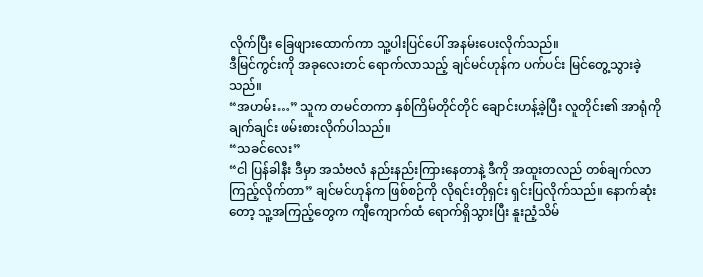လိုက်ပြီး ခြေဖျားထောက်ကာ သူ့ပါးပြင်ပေါ် အနမ်းပေးလိုက်သည်။
ဒီမြင်ကွင်းကို အခုလေးတင် ရောက်လာသည့် ချင်မင်ဟုန်က ပက်ပင်း မြင်တွေ့သွားခဲ့သည်။
“အဟမ်း…” သူက တမင်တကာ နှစ်ကြိမ်တိုင်တိုင် ချောင်းဟန့်ခဲ့ပြီး လူတိုင်း၏ အာရုံကို ချက်ချင်း ဖမ်းစားလိုက်ပါသည်။
“သခင်လေး”
“ငါ ပြန်ခါနီး ဒီမှာ အသံဗလံ နည်းနည်းကြားနေတာနဲ့ ဒီကို အထူးတလည် တစ်ချက်လာကြည့်လိုက်တာ” ချင်မင်ဟုန်က ဖြစ်စဉ်ကို လိုရင်းတိုရှင်း ရှင်းပြလိုက်သည်။ နောက်ဆုံးတော့ သူ့အကြည့်တွေက ကျီကျောက်ထံ ရောက်ရှိသွားပြီး နူးညံ့သိမ်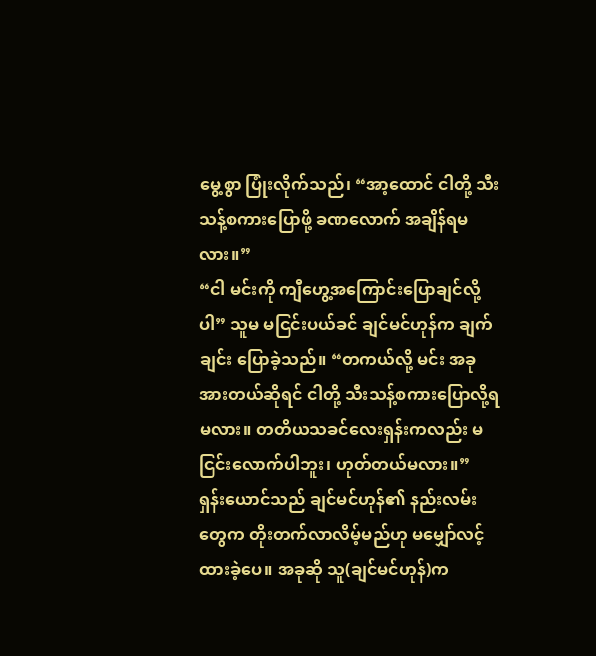မွေ့စွာ ပြုံးလိုက်သည်၊ “အာ့ထောင် ငါတို့ သီးသန့်စကားပြောဖို့ ခဏလောက် အချိန်ရမလား။”
“ငါ မင်းကို ကျီဟွေ့အကြောင်းပြောချင်လို့ပါ” သူမ မငြင်းပယ်ခင် ချင်မင်ဟုန်က ချက်ချင်း ပြောခဲ့သည်။ “တကယ်လို့ မင်း အခု အားတယ်ဆိုရင် ငါတို့ သီးသန့်စကားပြောလို့ရမလား။ တတိယသခင်လေးရှန်းကလည်း မငြင်းလောက်ပါဘူး၊ ဟုတ်တယ်မလား။”
ရှန်းယောင်သည် ချင်မင်ဟုန်၏ နည်းလမ်းတွေက တိုးတက်လာလိမ့်မည်ဟု မမျှော်လင့်ထားခဲ့ပေ။ အခုဆို သူ(ချင်မင်ဟုန်)က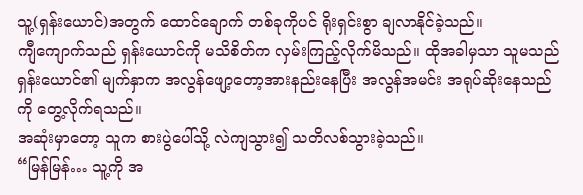သူ့(ရှန်းယောင်)အတွက် ထောင်ချောက် တစ်ခုကိုပင် ရိုးရှင်းစွာ ချလာနိုင်ခဲ့သည်။
ကျီကျောက်သည် ရှန်းယောင်ကို မသိစိတ်က လှမ်းကြည့်လိုက်မိသည်။ ထိုအခါမှသာ သူမသည် ရှန်းယောင်၏ မျက်နှာက အလွန်ဖျော့တော့အားနည်းနေပြီး အလွန်အမင်း အရုပ်ဆိုးနေသည်ကို တွေ့လိုက်ရသည်။
အဆုံးမှာတော့ သူက စားပွဲပေါ်သို့ လဲကျသွား၍ သတိလစ်သွားခဲ့သည်။
“မြန်မြန်… သူ့ကို အ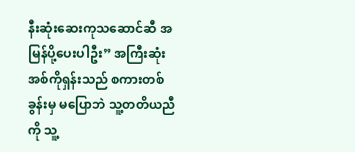နီးဆုံးဆေးကုသဆောင်ဆီ အမြန်ပို့ပေးပါဦး” အကြီးဆုံးအစ်ကိုရှန်းသည် စကားတစ်ခွန်းမှ မပြောဘဲ သူ့တတိယညီကို သူ့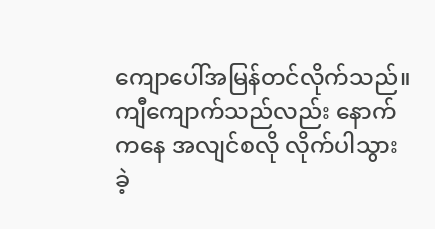ကျောပေါ်အမြန်တင်လိုက်သည်။ ကျီကျောက်သည်လည်း နောက်ကနေ အလျင်စလို လိုက်ပါသွားခဲ့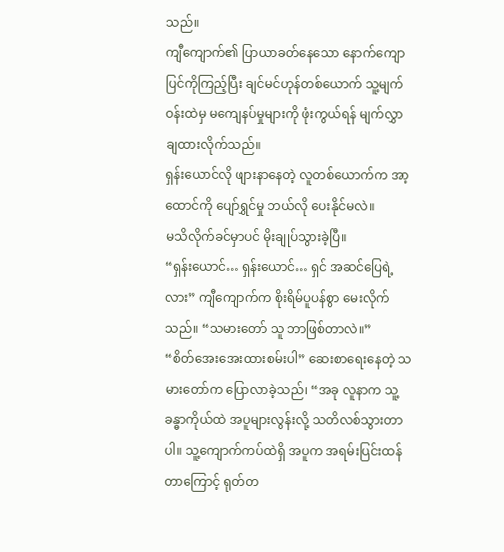သည်။
ကျီကျောက်၏ ပြာယာခတ်နေသော နောက်ကျောပြင်ကိုကြည့်ပြီး ချင်မင်ဟုန်တစ်ယောက် သူ့မျက်ဝန်းထဲမှ မကျေနပ်မှုများကို ဖုံးကွယ်ရန် မျက်လွှာချထားလိုက်သည်။
ရှန်းယောင်လို ဖျားနာနေတဲ့ လူတစ်ယောက်က အာ့ထောင်ကို ပျော်ရွှင်မှု ဘယ်လို ပေးနိုင်မလဲ။
မသိလိုက်ခင်မှာပင် မိုးချုပ်သွားခဲ့ပြီ။
“ရှန်းယောင်… ရှန်းယောင်… ရှင် အဆင်ပြေရဲ့လား” ကျီကျောက်က စိုးရိမ်ပူပန်စွာ မေးလိုက်သည်။ “သမားတော် သူ ဘာဖြစ်တာလဲ။”
“စိတ်အေးအေးထားစမ်းပါ” ဆေးစာရေးနေတဲ့ သမားတော်က ပြောလာခဲ့သည်၊ “အခု လူနာက သူ့ခန္ဓာကိုယ်ထဲ အပူများလွန်းလို့ သတိလစ်သွားတာပါ။ သူ့ကျောက်ကပ်ထဲရှိ အပူက အရမ်းပြင်းထန်တာကြောင့် ရုတ်တ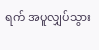ရက် အပူလျှပ်သွား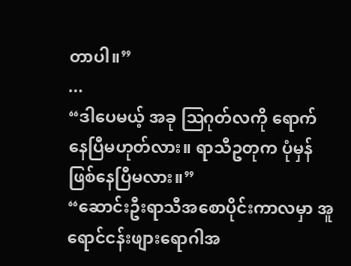တာပါ။”
...
“ဒါပေမယ့် အခု ဩဂုတ်လကို ရောက်နေပြီမဟုတ်လား။ ရာသီဥတုက ပုံမှန်ဖြစ်နေပြီမလား။”
“ဆောင်းဦးရာသီအစောပိုင်းကာလမှာ အူရောင်ငန်းဖျားရောဂါအ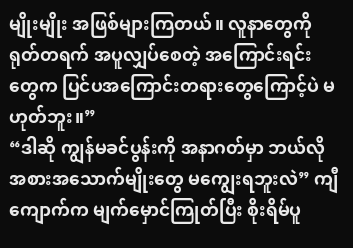မျိုးမျိုး အဖြစ်များကြတယ်။ လူနာတွေကို ရုတ်တရက် အပူလျှပ်စေတဲ့ အကြောင်းရင်းတွေက ပြင်ပအကြောင်းတရားတွေကြောင့်ပဲ မဟုတ်ဘူး။”
“ဒါဆို ကျွန်မခင်ပွန်းကို အနာဂတ်မှာ ဘယ်လို အစားအသောက်မျိုးတွေ မကျွေးရဘူးလဲ” ကျီကျောက်က မျက်မှောင်ကြုတ်ပြီး စိုးရိမ်ပူ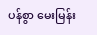ပန်စွာ မေးမြန်း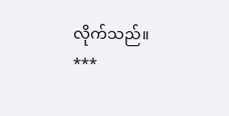လိုက်သည်။
***